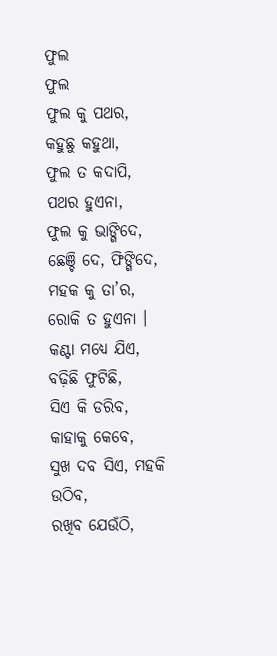ଫୁଲ
ଫୁଲ
ଫୁଲ କୁ ପଥର, କହୁଛୁ କହୁଥା,
ଫୁଲ ତ କଦାପି, ପଥର ହୁଏନା,
ଫୁଲ କୁ ଭାଙ୍ଗିଦେ, ଛେଞ୍ଚି ଦେ, ଫିଙ୍ଗିଦେ,
ମହକ କୁ ତା’ର, ରୋକି ତ ହୁଏନା ।
କଣ୍ଟା ମଧ୍ୟେ ଯିଏ, ବଢ଼ିଛି ଫୁଟିଛି,
ସିଏ କି ଡରିବ, କାହାକୁ କେବେ,
ସୁଖ ଦବ ସିଏ, ମହକି ଉଠିବ,
ରଖିବ ଯେଉଁଠି,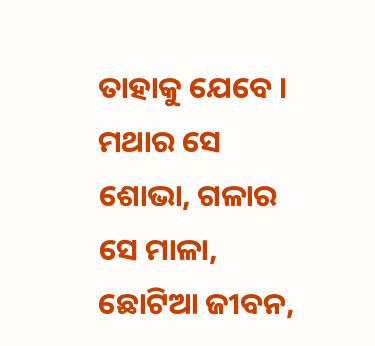ତାହାକୁ ଯେବେ ।
ମଥାର ସେ ଶୋଭା, ଗଳାର ସେ ମାଳା,
ଛୋଟିଆ ଜୀବନ,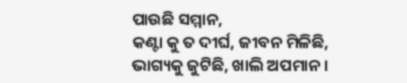ପାଉଛି ସମ୍ମାନ,
କଣ୍ଟା କୁ ତ ଦୀର୍ଘ, ଜୀବନ ମିଳିଛି,
ଭାଗ୍ୟକୁ ଜୁଟିଛି, ଖାଲି ଅପମାନ ।